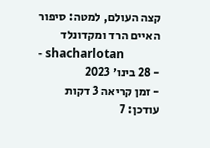קצה העולם, למטה: סיפור האיים הרד ומקדונלד
- shacharlotan
- 28 בינו׳ 2023
- זמן קריאה 3 דקות
עודכן: 7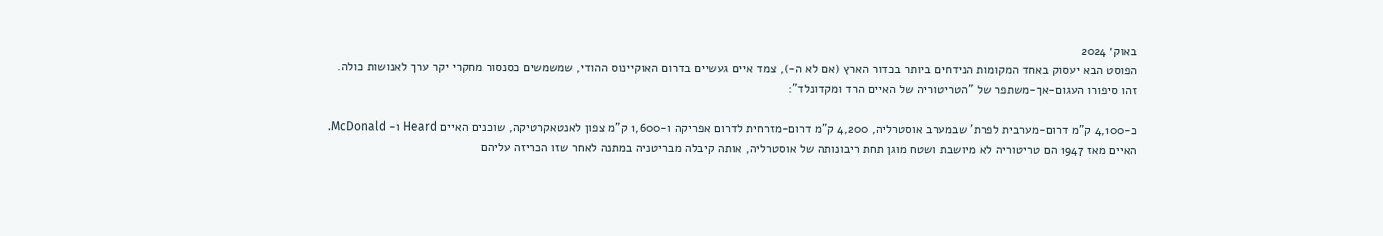באוק׳ 2024
הפוסט הבא יעסוק באחד המקומות הנידחים ביותר בכדור הארץ (אם לא ה-), צמד איים געשיים בדרום האוקיינוס ההודי, שמשמשים כסנסור מחקרי יקר ערך לאנושות כולה.
זהו סיפורו העגום-אך-משתפר של "הטריטוריה של האיים הרד ומקדונלד":

כ-4,100 ק"מ דרום-מערבית לפרת' שבמערב אוסטרליה, 4,200 ק"מ דרום-מזרחית לדרום אפריקה ו-1,600 ק"מ צפון לאנטאקרטיקה, שוכנים האיים Heard ו- McDonald.
האיים מאז 1947 הם טריטוריה לא מיושבת ושטח מוגן תחת ריבונותה של אוסטרליה, אותה קיבלה מבריטניה במתנה לאחר שזו הכריזה עליהם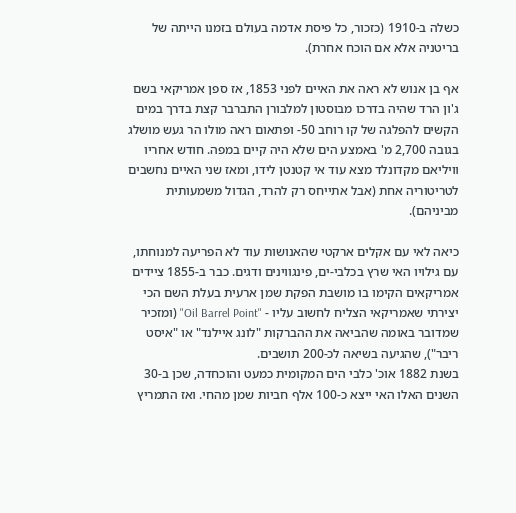כשלה ב-1910 (כזכור, כל פיסת אדמה בעולם בזמנו הייתה של בריטניה אלא אם הוכח אחרת).

אף בן אנוש לא ראה את האיים לפני 1853, אז ספן אמריקאי בשם ג'ון הרד שהיה בדרכו מבוסטון למלבורן התברבר קצת בדרך במים הקשים להפלגה של קו רוחב 50- ופתאום ראה מולו הר געש מושלג בגובה 2,700 מ' באמצע הים שלא היה קיים במפה. חודש אחריו וויליאם מקדונלד מצא עוד אי קטנטן לידו, ומאז שני האיים נחשבים לטריטוריה אחת (אבל אתייחס רק להרד, הגדול משמעותית מביניהם).

כיאה לאי עם אקלים ארקטי שהאנושות עוד לא הפריעה למנוחתו, עם גילויו האי שרץ בכלבי-ים, פינגווינים ודגים. כבר ב-1855 ציידים אמריקאים הקימו בו מושבת הפקת שמן ארעית בעלת השם הכי יצירתי שאמריקאי הצליח לחשוב עליו - "Oil Barrel Point" (ומזכיר שמדובר באומה שהביאה את ההברקות "לונג איילנד" או "איסט ריבר"), שהגיעה בשיאה לכ-200 תושבים.
בשנת 1882 אוכ' כלבי הים המקומית כמעט והוכחדה, שכן ב-30 השנים האלו האי ייצא כ-100 אלף חביות שמן מהחי. ואז התמריץ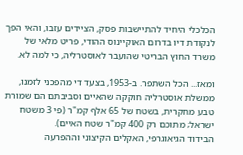הכלכלי היחיד להתיישבות פסק, הציידים עזבו, והאי הפך לנקודת דיו בדרום האוקיינוס ההודי, פריט מלאי של משרד החוץ הבריטי שהועבר לאוסטרליה, כי למה לא.

ומאז... הכל השתפר. ב-1953, בצעד די מהפכני לזמנו, ממשלת אוסטרליה חוקקה שהאיים וסביבתם הם שמורת טבע מחקרית, בשטח של 65 אלף קמ"ר (פי 3 משטח ישראל; מתוכם רק 400 קמ"ר שטח האיים).
הבידוד הגיאוגרפי, האקלים הקיצוני וההפרעה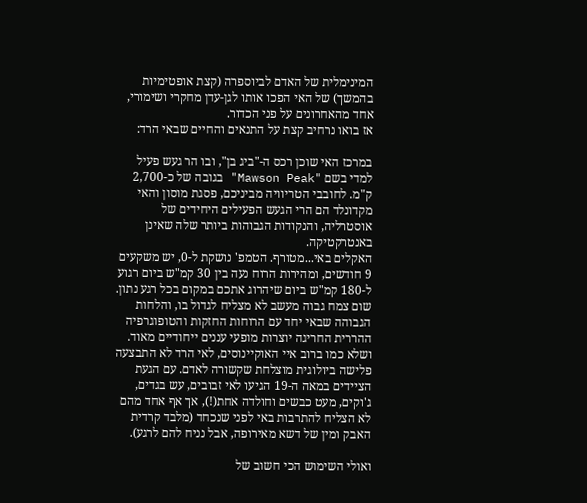המינימלית של האדם לביוספרה (קצת אופטימיות בהמשך) של האי הפכו אותו לגן-עדן מחקרי ושימורי, אחד מהאחרונים על פני הכדור.
אז בואו נרחיב קצת על התנאים והחיים שבאי הרד:

במרכז האי שוכן רכס ה-"ביג בן", ובו הר געש פעיל למדי בשם "Mawson Peak" בגובה של כ-2,700 ק"מ. לחובבי הטריוויה מביניכם, פסגת מוסון והאי מקדונלד הם הרי הגעש הפעילים היחידים של אוסטרליה, והנקודות הגבוהות ביותר שלה שאינן באנטרקטיקה.
האקלים באי...מטורף. הטמפ' נושקת ל-0, יש משקעים 9 חודשים, ומהירות הרוח נעה בין 30 קמ"ש ביום רגוע ל-180 קמ"ש ביום שיהרוג אתכם במקום בכל רגע נתון. שום צמח גבוה מעשב לא מצליח לגדול בו, והלחות הגבוהה שבאי יחד עם הרוחות החזקות והטופוגרפיה ההררית החריגה יוצרות מופעי עננים ייחודיים מאוד.
ושלא כמו ברוב איי האוקיינוסים, לאי הרד לא התבצעה פלישה ביולוגית מוצלחת שקשורה לאדם. עם הגעת הציידים במאה ה-19 הגיעו לאי זבובים, עש בגדים, ג'וקים, מעט כבשים וחולדה אחת(!), אך אף אחד מהם לא הצליח להתרבות באי לפני שנכחד (מלבד קרדית האבק ומין של דשא מאירופה, אבל נניח להם לרגע).

ואולי השימוש הכי חשוב של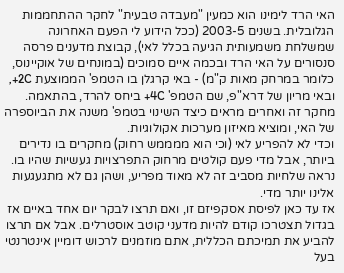האי הרד לימינו הוא כמעין "מעבדה טבעית" לחקר ההתחממות הגלובלית. בשנים 2003-5 (ככל הידוע לי הפעם האחרונה שמשלחת משמעותית הגיעה בכלל לאי), קבוצת מדענים פרסה סנסורים על האי הרד ובכמה איים סמוכים (במונחים של אוקיינוס, כלומר במרחק מאות ק"מ) - באי קרגלן בו הטמפ' הממוצעת 2C+, ובאי מריון של דרא"פ, שם הטמפ' 4C+ ביחס להרד, בהתאמה.
מחקר זה ואחרים מראים כיצד השינוי בטמפ' משנה את הביוספרה של האי, ומוציא מאיזון מערכות אקולוגיות.
וכדי לא להפריע לאי (וכי הוא ממממש רחוק) מחקרים בו נדירים ביותר, אבל מדי פעם קולטים מרחוק התפרצויות געשיות שהיו בו. נראה שלחיות מסביב זה לא מאוד מפריע, ושהן גם לא מתגעגעות אלינו יותר מדי.
אז עד כאן לפיסת אסקפיזם זו, ואם תרצו לבקר יום אחד באיים אז בגדול תצטרכו קודם להיות מדעני קוטב אוסטרלים. אבל אם תרצו להביע את תמיכתם הכללית, אתם מוזמנים לרכוש דומיין אינטרנטי בעל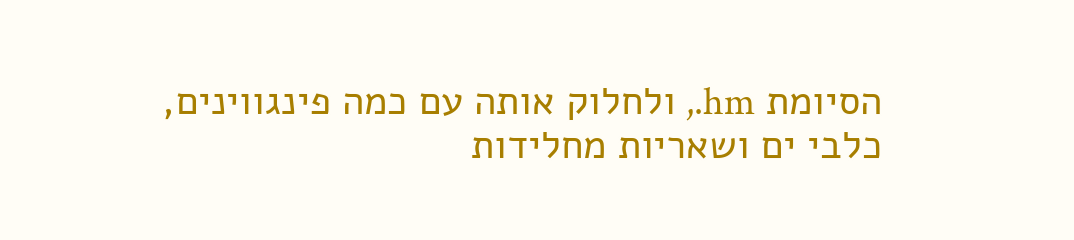הסיומת hm., ולחלוק אותה עם כמה פינגווינים, כלבי ים ושאריות מחלידות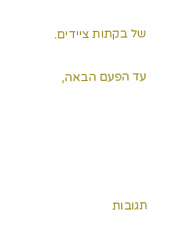של בקתות ציידים.

עד הפעם הבאה,





תגובות